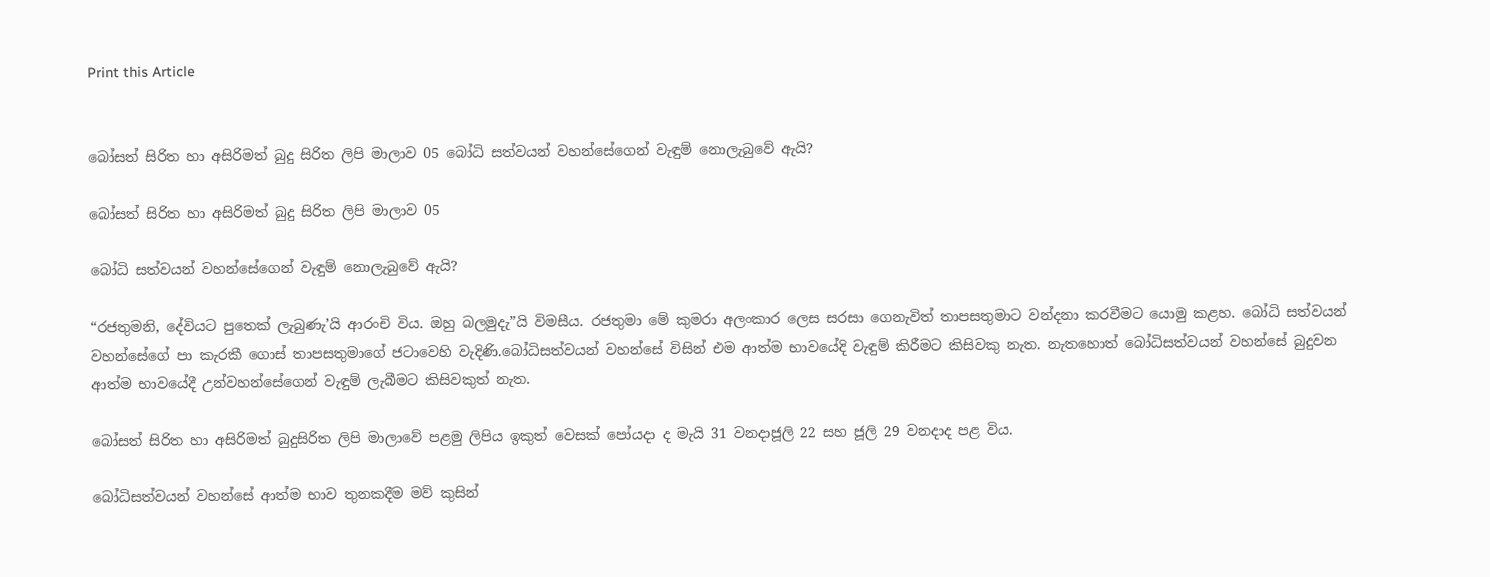Print this Article


බෝසත් සිරිත හා අසිරිමත් බුදු සිරිත ලිපි මාලාව 05 බෝධි සත්වයන් වහන්සේගෙන් වැඳුම් නොලැබුවේ ඇයි?

බෝසත් සිරිත හා අසිරිමත් බුදු සිරිත ලිපි මාලාව 05

බෝධි සත්වයන් වහන්සේගෙන් වැඳුම් නොලැබුවේ ඇයි?

“රජතුමනි, දේවියට පුතෙක් ලැබුණැ’යි ආරංචි විය. ඔහු බලමුදැ”යි විමසීය. රජතුමා මේ කුමරා අලංකාර ලෙස සරසා ගෙනැවිත් තාපසතුමාට වන්දනා කරවීමට යොමු කළහ. බෝධි සත්වයන් වහන්සේගේ පා කැරකී ගොස් තාපසතුමාගේ ජටාවෙහි වැදිණි.බෝධිසත්වයන් වහන්සේ විසින් එම ආත්ම භාවයේදි වැඳුම් කිරීමට කිසිවකු නැත. නැතහොත් බෝධිසත්වයන් වහන්සේ බුදුවන ආත්ම භාවයේදී උන්වහන්සේගෙන් වැඳුම් ලැබීමට කිසිවකුත් නැත.

බෝසත් සිරිත හා අසිරිමත් බුදුසිරිත ලිපි මාලාවේ පළමු ලිපිය ඉකුත් වෙසක් පෝයදා ද මැයි 31 වනදාජූලි 22 සහ ජූලි 29 වනදාද පළ විය.

බෝධිසත්වයන් වහන්සේ ආත්ම භාව තුනකදීම මව් කුසින්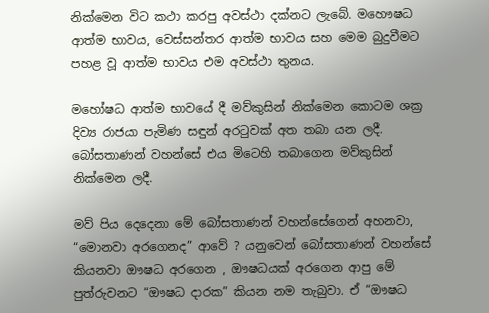නික්මෙන විට කථා කරපු අවස්ථා දක්නට ලැබේ. මහෞෂධ ආත්ම භාවය, වෙස්සන්තර ආත්ම භාවය සහ මෙම බුදුවීමට පහළ වූ ආත්ම භාවය එම අවස්ථා තුනය.

මහෝෂධ ආත්ම භාවයේ දී මව්කුසින් නික්මෙන කොටම ශක්‍ර දිව්‍ය රාජයා පැමිණ සඳුන් අරටුවක් අත තබා යන ලදී. බෝසතාණන් වහන්සේ එය මිටෙහි තබාගෙන මව්කුසින් නික්මෙන ලදී.

මව් පිය දෙදෙනා මේ බෝසතාණන් වහන්සේගෙන් අහනවා, “මොනවා අරගෙනද” ආවේ ? යනුවෙන් බෝසතාණන් වහන්සේ කියනවා ඖෂධ අරගෙන , ඖෂධයක් අරගෙන ආපු මේ පුත්රුවනට “ඖෂධ දාරක” කියන නම තැබුවා. ඒ “ඖෂධ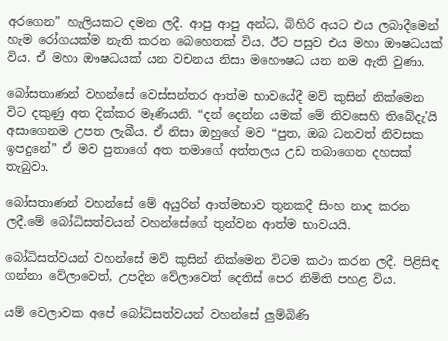අරගෙන” හැලියකට දමන ලදී. ආපු ආපු අන්ධ, බිහිරි අයට එය ලබාදීමෙන් හැම රෝගයක්ම නැති කරන බෙහෙතක් විය. ඊට පසුව එය මහා ඖෂධයක් විය. ඒ මහා ඖෂධයක් යන වචනය නිසා මහෞෂධ යන නම ඇති වුණා.

බෝසතාණන් වහන්සේ වෙස්සන්තර ආත්ම භාවයේදී මව් කුසින් නික්මෙන විට දකුණු අත දික්කර මෑණියනි. “දන් දෙන්න යමක් මේ නිවසෙහි තිබේදැ’යි අසාගෙනම උපත ලැබීය. ඒ නිසා ඔහුගේ මව “පුත, ඔබ ධනවත් නිවසක ඉපදුනේ” ඒ මව පුතාගේ අත තමාගේ අත්තලය උඩ තබාගෙන දහසක් තැබුවා.

බෝසතාණන් වහන්සේ මේ අයුරින් ආත්මභාව තුනකදී සිංහ නාද කරන ලදී.මේ බෝධිසත්වයන් වහන්සේගේ තුන්වන ආත්ම භාවයයි.

බෝධිසත්වයන් වහන්සේ මව් කුසින් නික්මෙන විටම කථා කරන ලදී. පිළිසිඳ ගන්නා වේලාවෙත්, උපදින වේලාවෙත් දෙතිස් පෙර නිමිති පහළ විය.

යම් වෙලාවක අපේ බෝධිසත්වයන් වහන්සේ ලුම්බිණි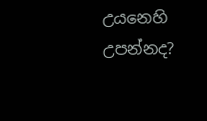උයනෙහි උපන්නද?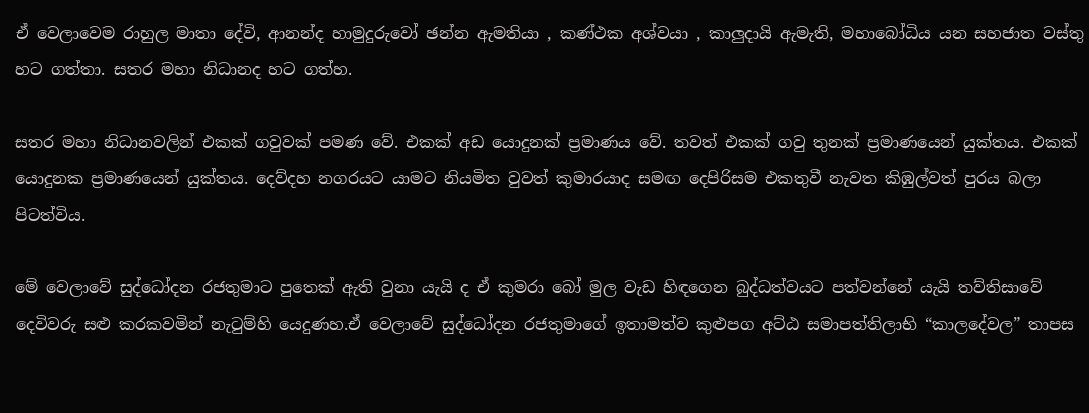ඒ වෙලාවෙම රාහුල මාතා දේවි, ආනන්ද හාමුදුරුවෝ ඡන්න ඇමතියා , කණ්ථක අශ්වයා , කාලුදායි ඇමැති, මහාබෝධිය යන සහජාත වස්තු හට ගත්තා. සතර මහා නිධානද හට ගත්හ.

සතර මහා නිධානවලින් එකක් ගවුවක් පමණ වේ. එකක් අඩ යොදුනක් ප්‍රමාණය වේ. තවත් එකක් ගවු තුනක් ප්‍රමාණයෙන් යුක්තය. එකක් යොදුනක ප්‍රමාණයෙන් යුක්තය. දෙව්දහ නගරයට යාමට නියමිත වුවත් කුමාරයාද සමඟ දෙපිරිසම එකතුවී නැවත කිඹුල්වත් පුරය බලා පිටත්විය.

මේ වෙලාවේ සුද්ධෝදන රජතුමාට පුතෙක් ඇති වුනා යැයි ද ඒ කුමරා බෝ මුල වැඩ හිඳගෙන බුද්ධත්වයට පත්වන්නේ යැයි තව්තිසාවේ දෙවිවරු සළු කරකවමින් නැටුම්හි යෙදුණහ.ඒ වෙලාවේ සුද්ධෝදන රජතුමාගේ ඉතාමත්ව කුළුපග අට්ඨ සමාපත්තිලාභි “කාලදේවල” තාපස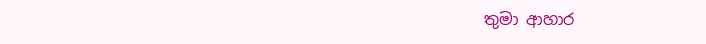තුමා ආහාර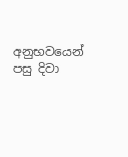අනුභවයෙන් පසු දිවා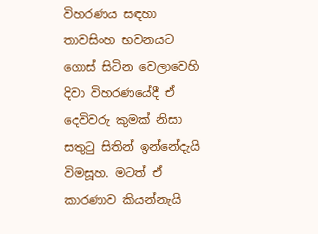විහරණය සඳහා තාවසිංහ භවනයට ගොස් සිටින වෙලාවෙහි දිවා විහරණයේදී ඒ දෙවිවරු කුමක් නිසා සතුටු සිතින් ඉන්නේදැයි විමසූහ. මටත් ඒ කාරණාව කියන්නැයි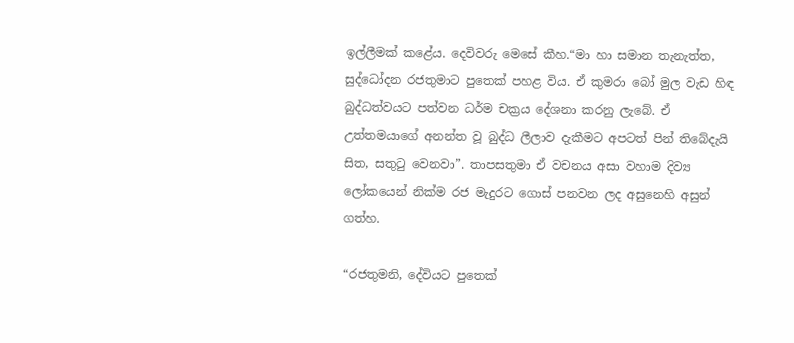ඉල්ලීමක් කළේය. දෙවිවරු මෙසේ කීහ.“මා හා සමාන තැනැත්ත, සුද්ධෝදන රජතුමාට පුතෙක් පහළ විය. ඒ කුමරා බෝ මුල වැඩ හිඳ බුද්ධත්වයට පත්වන ධර්ම චක්‍රය දේශනා කරනු ලැබේ. ඒ උත්තමයාගේ අනන්ත වූ බුද්ධ ලීලාව දැකීමට අපටත් පින් තිබේදැයි සිත, සතුටු වෙනවා”. තාපසතුමා ඒ වචනය අසා වහාම දිව්‍ය ලෝකයෙන් නික්ම රජ මැදුරට ගොස් පනවන ලද අසුනෙහි අසුන් ගත්හ.

“රජතුමනි, දේවියට පුතෙක්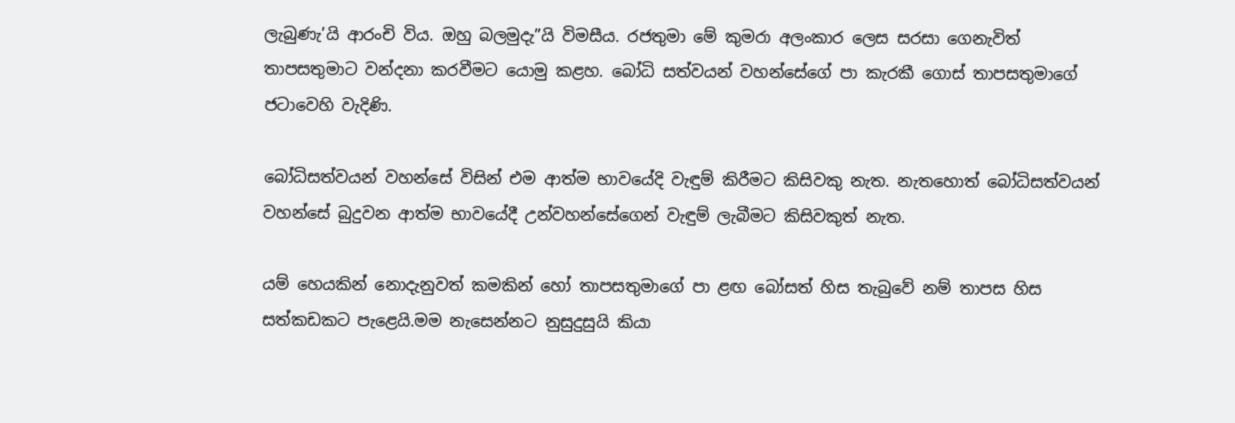ලැබුණැ’යි ආරංචි විය. ඔහු බලමුදැ”යි විමසීය. රජතුමා මේ කුමරා අලංකාර ලෙස සරසා ගෙනැවිත් තාපසතුමාට වන්දනා කරවීමට යොමු කළහ. බෝධි සත්වයන් වහන්සේගේ පා කැරකී ගොස් තාපසතුමාගේ ජටාවෙහි වැදිණි.

බෝධිසත්වයන් වහන්සේ විසින් එම ආත්ම භාවයේදි වැඳුම් කිරීමට කිසිවකු නැත. නැතහොත් බෝධිසත්වයන් වහන්සේ බුදුවන ආත්ම භාවයේදී උන්වහන්සේගෙන් වැඳුම් ලැබීමට කිසිවකුත් නැත.

යම් හෙයකින් නොදැනුවත් කමකින් හෝ තාපසතුමාගේ පා ළඟ බෝසත් හිස තැබුවේ නම් තාපස හිස සත්කඩකට පැළෙයි.මම නැසෙන්නට නුසුදුසුයි කියා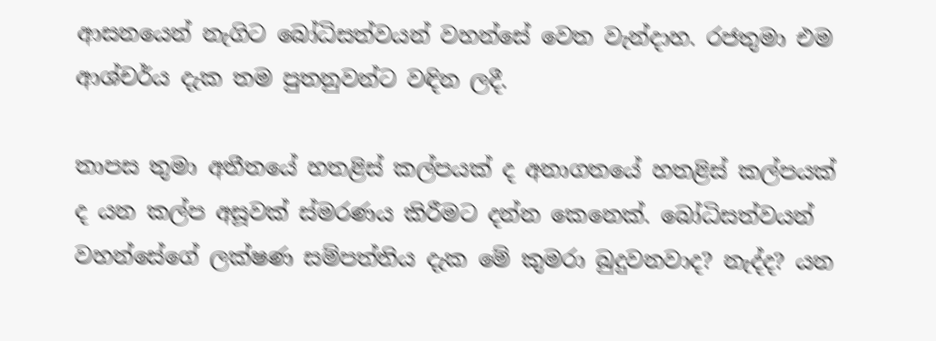ආසනයෙන් නැගිට බෝධිසත්වයන් වහන්සේ වෙත වැන්දාහ. රජතුමා එම ආශ්චර්ය දැක තම පුතනුවන්ට වඳින ලදී.

තාපස තුමා අතීතයේ හතළිස් කල්පයක් ද අනාගතයේ හතළිස් කල්පයක් ද යන කල්ප අසූවක් ස්මරණය කිරීමට දන්න කෙනෙක්. බෝධිසත්වයන් වහන්සේගේ ලක්ෂණ සම්පත්තිය දැක මේ කුමරා බුදුවනවාද? නැද්ද? යන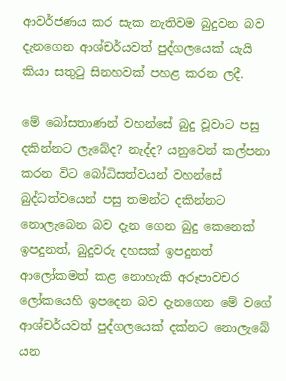ආවර්ජණය කර සැක නැතිවම බුදුවන බව දැනගෙන ආශ්චර්යවත් පුද්ගලයෙක් යැයි කියා සතුටු සිනහවක් පහළ කරන ලදී.

මේ බෝසතාණන් වහන්සේ බුදු වූවාට පසු දකින්නට ලැබේද? නැද්ද? යනුවෙන් කල්පනා කරන විට බෝධිසත්වයන් වහන්සේ බුද්ධත්වයෙන් පසු තමන්ට දකින්නට නොලැබෙන බව දැන ගෙන බුදු කෙනෙක් ඉපදුනත්, බුදුවරු දහසක් ඉපදුනත් ආලෝකමත් කළ නොහැකි අරූපාවචර ලෝකයෙහි ඉපදෙන බව දැනගෙන මේ වගේ ආශ්චර්යවත් පුද්ගලයෙක් දක්නට නොලැබේ යන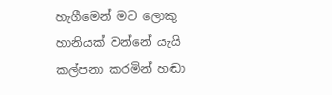හැගීමෙන් මට ලොකු හානියක් වන්නේ යැයි කල්පනා කරමින් හඬා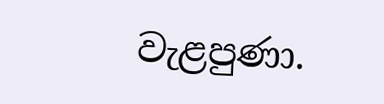වැළපුණා.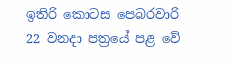ඉතිරි කොටස පෙබරවාරි 22 වනදා පත්‍රයේ පළ වේ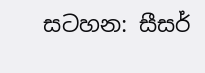සටහන: සීසර්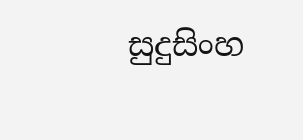සුදුසිංහ